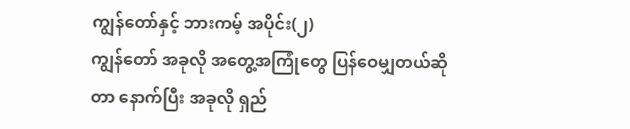ကျွန်တော်နှင့် ဘားကမ့် အပိုင်း(၂)
ကျွန်တော် အခုလို အတွေ့အကြုံတွေ ပြန်ဝေမျှတယ်ဆိုတာ နောက်ပြီး အခုလို ရှည်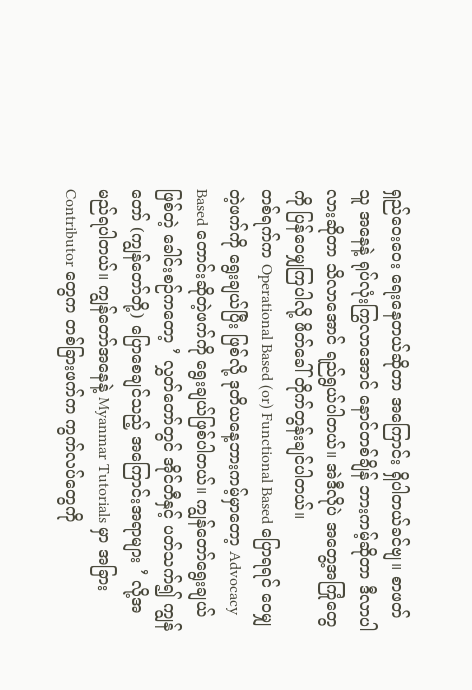ရှည်ဝေးဝေး ရေးနေတယ်ဆိုတာ အကြောင်း ရှိပါတယ်ခင်ဗျ။ စာဖတ်သူ အနေနဲ့ ရုပ်လုံးကြွလာအောင် နောင်တစ်ချိန် ဘားကမ့်ဆိုတာ ဒီလာပါလားဆိုတာ သိလာအောင် ရည်ရွယ်ပါတယ်။ အဲဒီလိုပဲ အတွေ့အကြုံတွေကို ပြန်ဝေမျှကြပါလို့ ဖိတ်ခေါ် တိုက်တွန်းချင်ပါတယ်။
တစ်ရက်က Operational Based (or) Functional Based ပြောရရင် ဝေမျှတဲ့ဖက်ကို ရွေးချယ်ပြီး ဖြစ်လို့ ဒုတိယနေ့ဘားကမ့်မှာတော့ Advocacy Based တောင်းဆိုတဲ့ဖက်ကို ရွေးချယ်ဖြစ်ပါတယ်။ ကျွန်တော်ရွေးချယ်ဖြစ်တဲ့ ခေါင်းစဉ်ကတော့ ’ လွှတ်တော်တွင် အိုင်တီနှင့် ပတ်သက်၍ ကျွန်တော် (ကျွန်တော်တို့) ပြောစေချင်သည့် အကြောင်းအရာများ ’ လို့အမည်ရပါတယ်။ ကျွန်တော်အနေနဲ့ Myanmar Tutorials မှာ အခြား Contributor တွေက တစ်ခြားဖက်က ကွက်လပ်တွေကို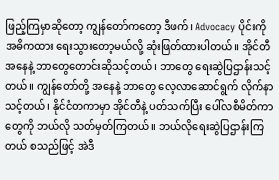ဖြည့်ကြမှာဆိုတော့ ကျွန်တော်ကတော့ ဒီဖက်၊ Advocacy ပိုင်းကို အဓိကထား ရေးသွားတော့မယ်လို့ ဆုံးဖြတ်ထားပါတယ်။ အိုင်တီအနေနဲ့ ဘာတွေတောင်းဆိုသင့်တယ်၊ ဘာတွေ ရေးဆွဲပြဌာန်းသင့်တယ်။ ကျွန်တော်တို့ အနေနဲ့ ဘာတွေ လေ့လာဆောင်ရွက် လိုက်နာသင့်တယ်၊ နိုင်ငံတကာမှာ အိုင်တီနဲ့ ပတ်သက်ပြီး ပေါ်လစီမိတ်ကာတွေကို ဘယ်လို သတ်မှတ်ကြတယ်။ ဘယ်လိုရေးဆွဲပြဌာန်းကြတယ် စသည်ဖြင့် အဲဒီ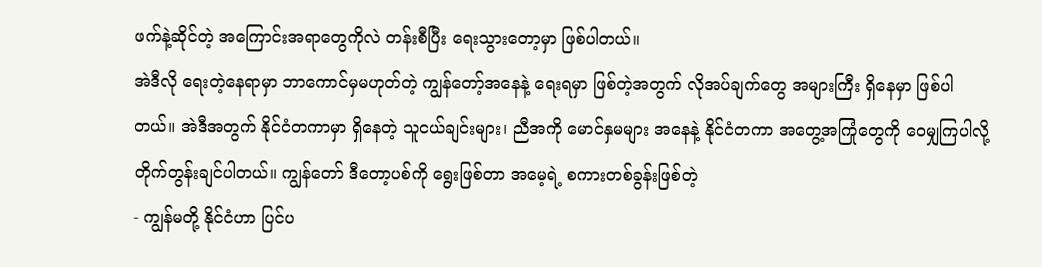ဖက်နဲ့ဆိုင်တဲ့ အကြောင်းအရာတွေကိုလဲ တန်းစီပြီး ရေးသွားတော့မှာ ဖြစ်ပါတယ်။
အဲဒီလို ရေးတဲ့နေရာမှာ ဘာကောင်မှမဟုတ်တဲ့ ကျွန်တော့်အနေနဲ့ ရေးရမှာ ဖြစ်တဲ့အတွက် လိုအပ်ချက်တွေ အများကြီး ရှိနေမှာ ဖြစ်ပါတယ်။ အဲဒီအတွက် နိုင်ငံတကာမှာ ရှိနေတဲ့ သူငယ်ချင်းများ၊ ညီအကို မောင်နှမများ အနေနဲ့ နိုင်ငံတကာ အတွေ့အကြုံတွေကို ဝေမျှကြပါလို့ တိုက်တွန်းချင်ပါတယ်။ ကျွန်တော် ဒီတော့ပစ်ကို ရွေးဖြစ်တာ အမေ့ရဲ့ စကားတစ်ခွန်းဖြစ်တဲ့
- ကျွန်မတို့ နိုင်ငံဟာ ပြင်ပ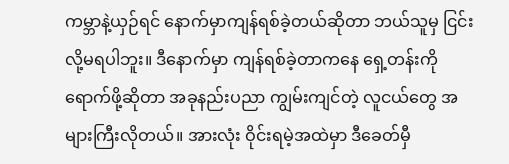ကမ္ဘာနဲ့ယှဉ်ရင် နောက်မှာကျန်ရစ်ခဲ့တယ်ဆိုတာ ဘယ်သူမှ ငြင်းလို့မရပါဘူး။ ဒီနောက်မှာ ကျန်ရစ်ခဲ့တာကနေ ရှေ့တန်းကို ရောက်ဖို့ဆိုတာ အခုနည်းပညာ ကျွမ်းကျင်တဲ့ လူငယ်တွေ အများကြီးလိုတယ်။ အားလုံး ဝိုင်းရမဲ့အထဲမှာ ဒီခေတ်မှီ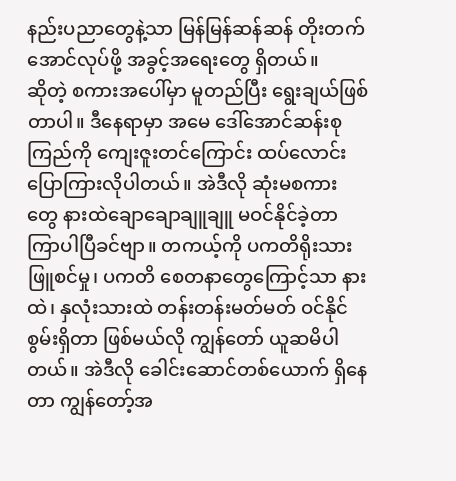နည်းပညာတွေနဲ့သာ မြန်မြန်ဆန်ဆန် တိုးတက်အောင်လုပ်ဖို့ အခွင့်အရေးတွေ ရှိတယ်။
ဆိုတဲ့ စကားအပေါ်မှာ မူတည်ပြီး ရွေးချယ်ဖြစ်တာပါ။ ဒီနေရာမှာ အမေ ဒေါ်အောင်ဆန်းစုကြည်ကို ကျေးဇူးတင်ကြောင်း ထပ်လောင်း ပြောကြားလိုပါတယ်။ အဲဒီလို ဆုံးမစကားတွေ နားထဲချောချောချူချူ မဝင်နိုင်ခဲ့တာ ကြာပါပြီခင်ဗျာ။ တကယ့်ကို ပကတိရိုးသားဖြူစင်မှု၊ ပကတိ စေတနာတွေကြောင့်သာ နားထဲ၊ နှလုံးသားထဲ တန်းတန်းမတ်မတ် ဝင်နိုင်စွမ်းရှိတာ ဖြစ်မယ်လို ကျွန်တော် ယူဆမိပါတယ်။ အဲဒီလို ခေါင်းဆောင်တစ်ယောက် ရှိနေတာ ကျွန်တော့်အ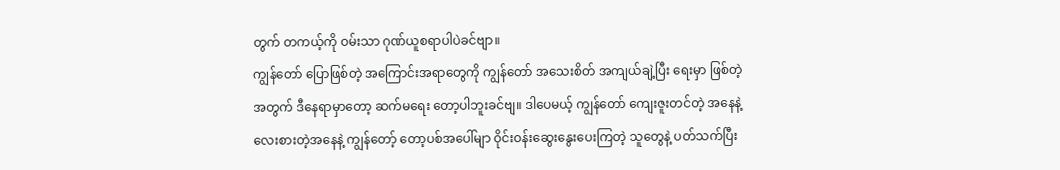တွက် တကယ့်ကို ဝမ်းသာ ဂုဏ်ယူစရာပါပဲခင်ဗျာ။
ကျွန်တော် ပြောဖြစ်တဲ့ အကြောင်းအရာတွေကို ကျွန်တော် အသေးစိတ် အကျယ်ချဲ့ပြီး ရေးမှာ ဖြစ်တဲ့အတွက် ဒီနေရာမှာတော့ ဆက်မရေး တော့ပါဘူးခင်ဗျ။ ဒါပေမယ့် ကျွန်တော် ကျေးဇူးတင်တဲ့ အနေနဲ့ လေးစားတဲ့အနေနဲ့ ကျွန်တော့် တော့ပစ်အပေါ်မျာ ဝိုင်းဝန်းဆွေးနွေးပေးကြတဲ့ သူတွေနဲ့ ပတ်သက်ပြီး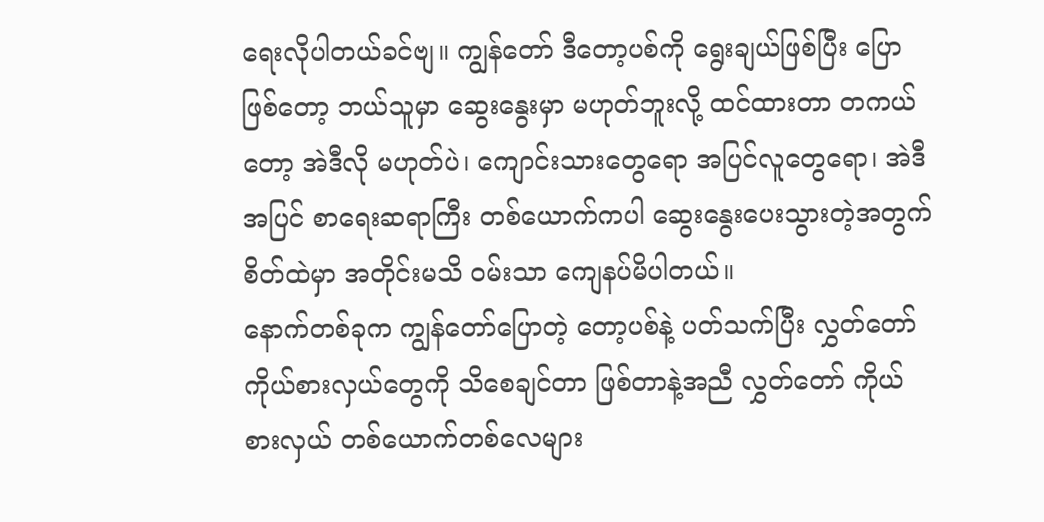ရေးလိုပါတယ်ခင်ဗျ။ ကျွန်တော် ဒီတော့ပစ်ကို ရွေးချယ်ဖြစ်ပြီး ပြောဖြစ်တော့ ဘယ်သူမှာ ဆွေးနွေးမှာ မဟုတ်ဘူးလို့ ထင်ထားတာ တကယ်တော့ အဲဒီလို မဟုတ်ပဲ၊ ကျောင်းသားတွေရော အပြင်လူတွေရော၊ အဲဒီအပြင် စာရေးဆရာကြီး တစ်ယောက်ကပါ ဆွေးနွေးပေးသွားတဲ့အတွက် စိတ်ထဲမှာ အတိုင်းမသိ ဝမ်းသာ ကျေနပ်မိပါတယ်။
နောက်တစ်ခုက ကျွန်တော်ပြောတဲ့ တော့ပစ်နဲ့ ပတ်သက်ပြီး လွှတ်တော် ကိုယ်စားလှယ်တွေကို သိစေချင်တာ ဖြစ်တာနဲ့အညီ လွှတ်တော် ကိုယ်စားလှယ် တစ်ယောက်တစ်လေများ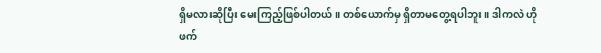ရှိမလားဆိုပြီး မေးကြည့်ဖြစ်ပါတယ်။ တစ်ယောက်မှ ရှိတာမတွေ့ရပါဘူး။ ဒါကလဲ ဟိုဖက်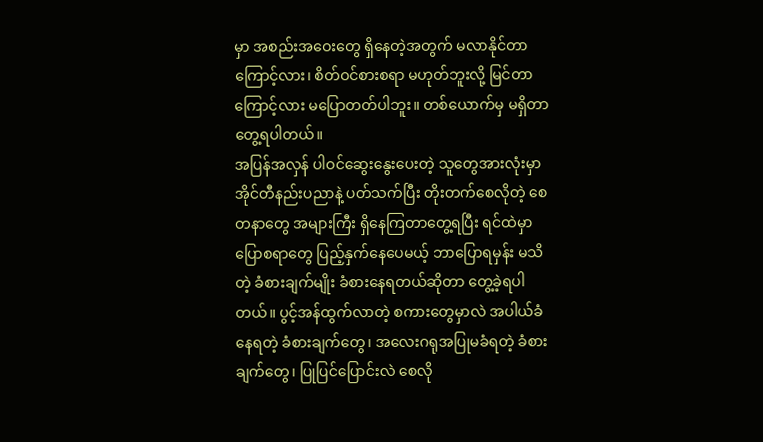မှာ အစည်းအဝေးတွေ ရှိနေတဲ့အတွက် မလာနိုင်တာကြောင့်လား၊ စိတ်ဝင်စားစရာ မဟုတ်ဘူးလို့ မြင်တာကြောင့်လား မပြောတတ်ပါဘူး။ တစ်ယောက်မှ မရှိတာ တွေ့ရပါတယ်။
အပြန်အလှန် ပါဝင်ဆွေးနွေးပေးတဲ့ သူတွေအားလုံးမှာ အိုင်တီနည်းပညာနဲ့ ပတ်သက်ပြီး တိုးတက်စေလိုတဲ့ စေတနာတွေ အများကြီး ရှိနေကြတာတွေ့ရပြီး ရင်ထဲမှာ ပြောစရာတွေ ပြည့်နှက်နေပေမယ့် ဘာပြောရမှန်း မသိတဲ့ ခံစားချက်မျိုး ခံစားနေရတယ်ဆိုတာ တွေ့ခဲ့ရပါတယ်။ ပွင့်အန်ထွက်လာတဲ့ စကားတွေမှာလဲ အပါယ်ခံနေရတဲ့ ခံစားချက်တွေ၊ အလေးဂရုအပြုမခံရတဲ့ ခံစားချက်တွေ၊ ပြုပြင်ပြောင်းလဲ စေလို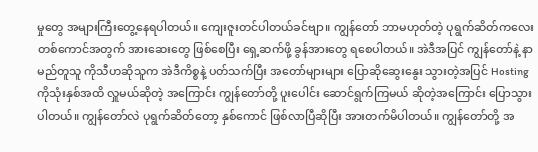မှုတွေ အများကြီးတွေ့နေရပါတယ်။ ကျေးဇူးတင်ပါတယ်ခင်ဗျာ။ ကျွန်တော် ဘာမဟုတ်တဲ့ ပုရွက်ဆိတ်ကလေး တစ်ကောင်အတွက် အားဆေးတွေ ဖြစ်စေပြီး ရှေ့ဆက်ဖို့ ခွန်အားတွေ ရစေပါတယ်။ အဲဒီအပြင် ကျွန်တော်နဲ့ နာမည်တူသူ ကိုသီဟဆိုသူက အဲဒီကိစ္စနဲ့ ပတ်သက်ပြီး အတော်များများ ပြောဆိုဆွေးနွေး သွားတဲ့အပြင် Hosting ကိုသုံးနှစ်အထိ လှူမယ်ဆိုတဲ့ အကြောင်း ကျွန်တော်တို့ ပူးပေါင်း ဆောင်ရွက်ကြမယ် ဆိုတဲ့အကြောင်း ပြောသွားပါတယ်။ ကျွန်တော်လဲ ပုရွက်ဆိတ်တော့ နှစ်ကောင် ဖြစ်လာပြီဆိုပြီး အားတက်မိပါတယ်။ ကျွန်တော်တို့ အ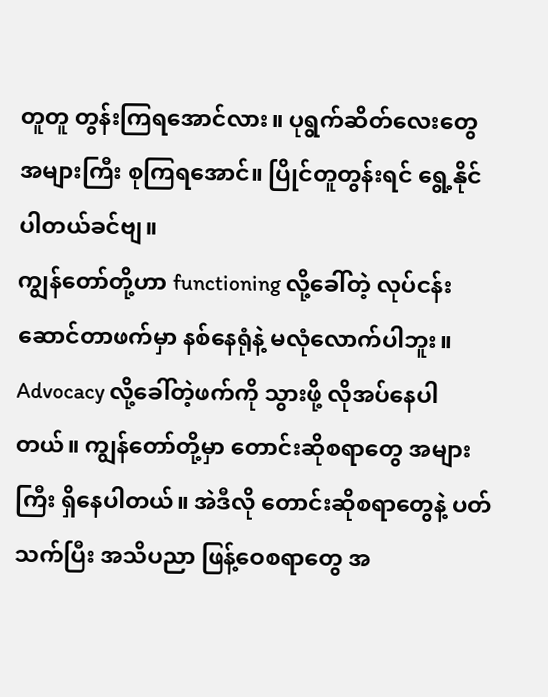တူတူ တွန်းကြရအောင်လား။ ပုရွက်ဆိတ်လေးတွေ အများကြီး စုကြရအောင်။ ပြိုင်တူတွန်းရင် ရွေ့နိုင်ပါတယ်ခင်ဗျ။
ကျွန်တော်တို့ဟာ functioning လို့ခေါ်တဲ့ လုပ်ငန်းဆောင်တာဖက်မှာ နစ်နေရုံနဲ့ မလုံလောက်ပါဘူး။ Advocacy လို့ခေါ်တဲ့ဖက်ကို သွားဖို့ လိုအပ်နေပါတယ်။ ကျွန်တော်တို့မှာ တောင်းဆိုစရာတွေ အများကြီး ရှိနေပါတယ်။ အဲဒီလို တောင်းဆိုစရာတွေနဲ့ ပတ်သက်ပြီး အသိပညာ ဖြန့်ဝေစရာတွေ အ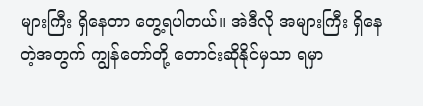များကြီး ရှိနေတာ တွေ့ရပါတယ်။ အဲဒီလို အများကြီး ရှိနေတဲ့အတွက် ကျွန်တော်တို့ တောင်းဆိုနိုင်မှသာ ရမှာ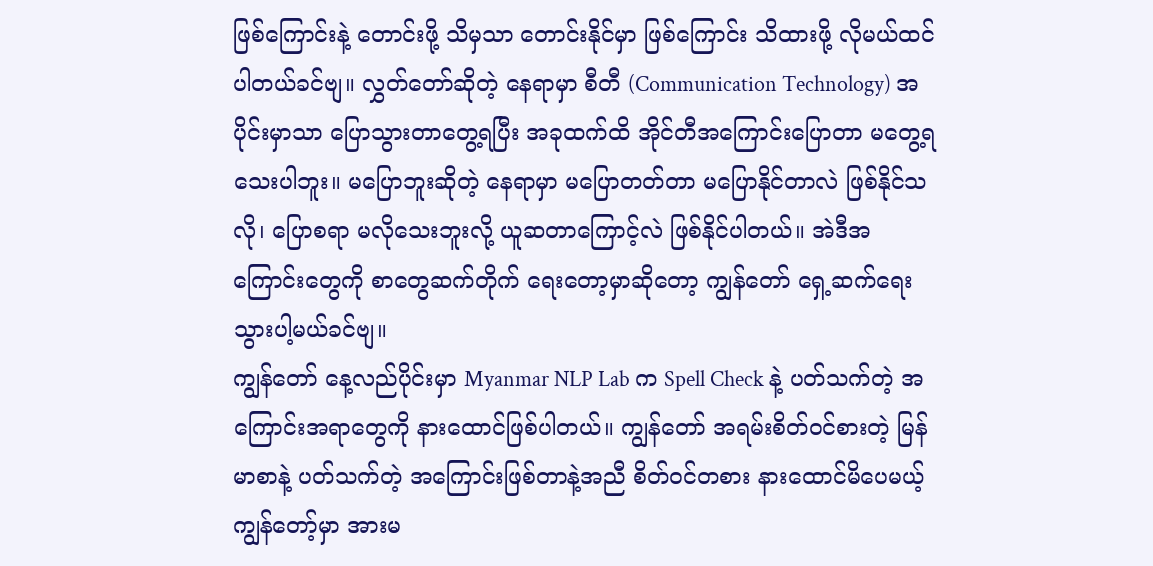ဖြစ်ကြောင်းနဲ့ တောင်းဖို့ သိမှသာ တောင်းနိုင်မှာ ဖြစ်ကြောင်း သိထားဖို့ လိုမယ်ထင်ပါတယ်ခင်ဗျ။ လွှတ်တော်ဆိုတဲ့ နေရာမှာ စီတီ (Communication Technology) အပိုင်းမှာသာ ပြောသွားတာတွေ့ရပြီး အခုထက်ထိ အိုင်တီအကြောင်းပြောတာ မတွေ့ရသေးပါဘူး။ မပြောဘူးဆိုတဲ့ နေရာမှာ မပြောတတ်တာ မပြောနိုင်တာလဲ ဖြစ်နိုင်သလို၊ ပြောစရာ မလိုသေးဘူးလို့ ယူဆတာကြောင့်လဲ ဖြစ်နိုင်ပါတယ်။ အဲဒီအကြောင်းတွေကို စာတွေဆက်တိုက် ရေးတော့မှာဆိုတော့ ကျွန်တော် ရှေ့ဆက်ရေးသွားပါ့မယ်ခင်ဗျ။
ကျွန်တော် နေ့လည်ပိုင်းမှာ Myanmar NLP Lab က Spell Check နဲ့ ပတ်သက်တဲ့ အကြောင်းအရာတွေကို နားထောင်ဖြစ်ပါတယ်။ ကျွန်တော် အရမ်းစိတ်ဝင်စားတဲ့ မြန်မာစာနဲ့ ပတ်သက်တဲ့ အကြောင်းဖြစ်တာနဲ့အညီ စိတ်ဝင်တစား နားထောင်မိပေမယ့် ကျွန်တော့်မှာ အားမ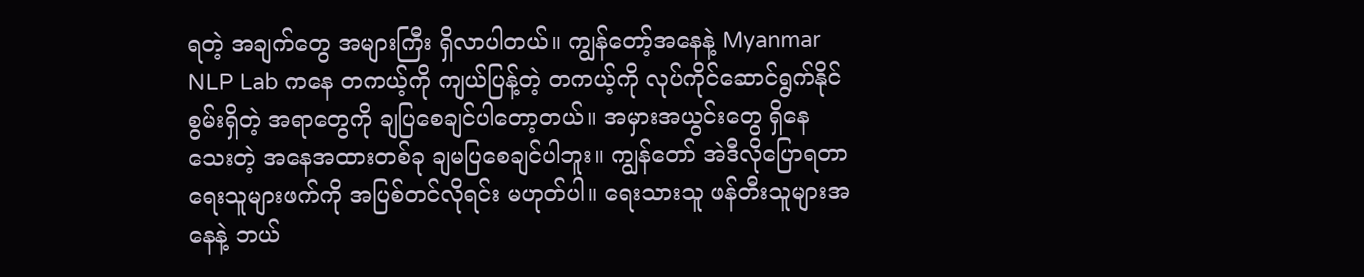ရတဲ့ အချက်တွေ အများကြီး ရှိလာပါတယ်။ ကျွန်တော့်အနေနဲ့ Myanmar NLP Lab ကနေ တကယ့်ကို ကျယ်ပြန့်တဲ့ တကယ့်ကို လုပ်ကိုင်ဆောင်ရွက်နိုင်စွမ်းရှိတဲ့ အရာတွေကို ချပြစေချင်ပါတော့တယ်။ အမှားအယွင်းတွေ ရှိနေသေးတဲ့ အနေအထားတစ်ခု ချမပြစေချင်ပါဘူး။ ကျွန်တော် အဲဒီလိုပြောရတာ ရေးသူများဖက်ကို အပြစ်တင်လိုရင်း မဟုတ်ပါ။ ရေးသားသူ ဖန်တီးသူများအနေနဲ့ ဘယ်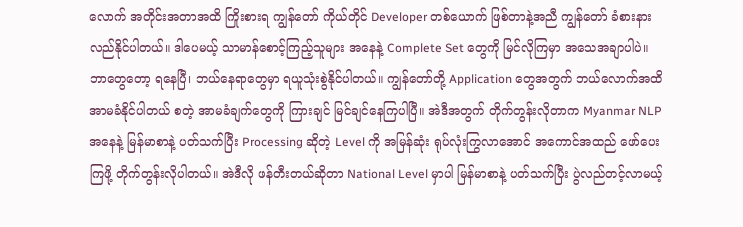လောက် အတိုင်းအတာအထိ ကြိုးစားရ ကျွန်တော် ကိုယ်တိုင် Developer တစ်ယောက် ဖြစ်တာနဲ့အညီ ကျွန်တော် ခံစားနားလည်နိုင်ပါတယ်။ ဒါပေမယ့် သာမာန်စောင့်ကြည့်သူများ အနေနဲ့ Complete Set တွေကို မြင်လိုကြမှာ အသေအချာပါပဲ။ ဘာတွေတော့ ရနေပြီ၊ ဘယ်နေရာတွေမှာ ရယူသုံးစွဲနိုင်ပါတယ်။ ကျွန်တော်တို့ Application တွေအတွက် ဘယ်လောက်အထိ အာမခံနိုင်ပါတယ် စတဲ့ အာမခံချက်တွေကို ကြားချင် မြင်ချင်နေကြပါပြီ။ အဲဒီအတွက် တိုက်တွန်းလိုတာက Myanmar NLP အနေနဲ့ မြန်မာစာနဲ့ ပတ်သက်ပြီး Processing ဆိုတဲ့ Level ကို အမြန်ဆုံး ရုပ်လုံးကြွလာအောင် အကောင်အထည် ဖော်ပေးကြဖို့ တိုက်တွန်းလိုပါတယ်။ အဲဒီလို ဖန်တီးတယ်ဆိုတာ National Level မှာပါ မြန်မာစာနဲ့ ပတ်သက်ပြီး ပွဲလည်တင့်လာမယ့်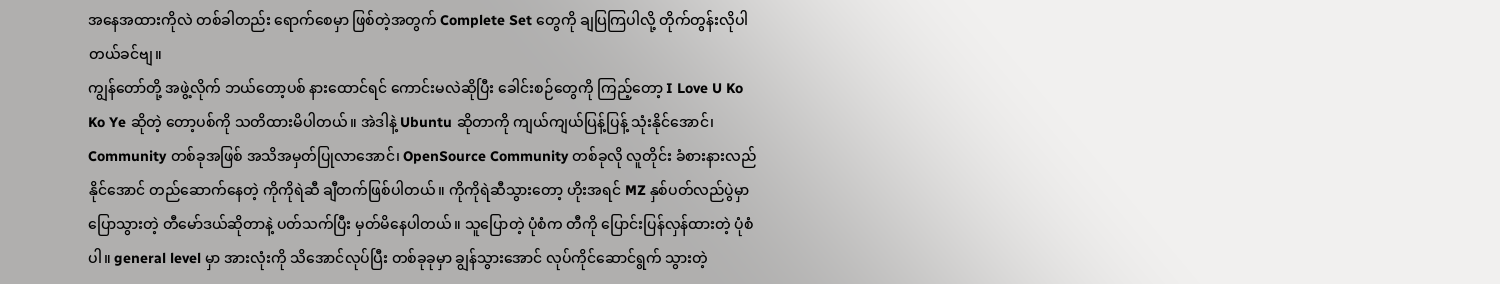အနေအထားကိုလဲ တစ်ခါတည်း ရောက်စေမှာ ဖြစ်တဲ့အတွက် Complete Set တွေကို ချပြကြပါလို့ တိုက်တွန်းလိုပါတယ်ခင်ဗျ။
ကျွန်တော်တို့ အဖွဲ့လိုက် ဘယ်တော့ပစ် နားထောင်ရင် ကောင်းမလဲဆိုပြီး ခေါင်းစဉ်တွေကို ကြည့်တော့ I Love U Ko Ko Ye ဆိုတဲ့ တော့ပစ်ကို သတိထားမိပါတယ်။ အဲဒါနဲ့ Ubuntu ဆိုတာကို ကျယ်ကျယ်ပြန့်ပြန့် သုံးနိုင်အောင်၊ Community တစ်ခုအဖြစ် အသိအမှတ်ပြုလာအောင်၊ OpenSource Community တစ်ခုလို လူတိုင်း ခံစားနားလည်နိုင်အောင် တည်ဆောက်နေတဲ့ ကိုကိုရဲဆီ ချီတက်ဖြစ်ပါတယ်။ ကိုကိုရဲဆီသွားတော့ ဟိုးအရင် MZ နှစ်ပတ်လည်ပွဲမှာ ပြောသွားတဲ့ တီမော်ဒယ်ဆိုတာနဲ့ ပတ်သက်ပြီး မှတ်မိနေပါတယ်။ သူပြောတဲ့ ပုံစံက တီကို ပြောင်းပြန်လှန်ထားတဲ့ ပုံစံပါ။ general level မှာ အားလုံးကို သိအောင်လုပ်ပြီး တစ်ခုခုမှာ ချွန်သွားအောင် လုပ်ကိုင်ဆောင်ရွက် သွားတဲ့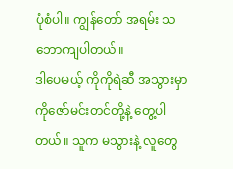ပုံစံပါ။ ကျွန်တော် အရမ်း သဘောကျပါတယ်။
ဒါပေမယ့် ကိုကိုရဲဆီ အသွားမှာ ကိုဇော်မင်းတင်တို့နဲ့ တွေ့ပါတယ်။ သူက မသွားနဲ့ လူတွေ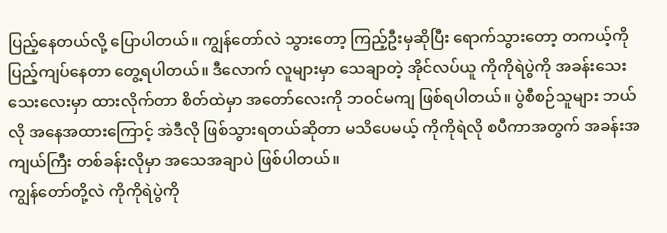ပြည့်နေတယ်လို့ ပြောပါတယ်။ ကျွန်တော်လဲ သွားတော့ ကြည့်ဦးမှဆိုပြီး ရောက်သွားတော့ တကယ့်ကို ပြည့်ကျပ်နေတာ တွေ့ရပါတယ်။ ဒီလောက် လူများမှာ သေချာတဲ့ အိုင်လပ်ယူ ကိုကိုရဲပွဲကို အခန်းသေးသေးလေးမှာ ထားလိုက်တာ စိတ်ထဲမှာ အတော်လေးကို ဘဝင်မကျ ဖြစ်ရပါတယ်။ ပွဲစီစဉ်သူများ ဘယ်လို အနေအထားကြောင့် အဲဒီလို ဖြစ်သွားရတယ်ဆိုတာ မသိပေမယ့် ကိုကိုရဲလို စပီကာအတွက် အခန်းအကျယ်ကြီး တစ်ခန်းလိုမှာ အသေအချာပဲ ဖြစ်ပါတယ်။
ကျွန်တော်တို့လဲ ကိုကိုရဲပွဲကို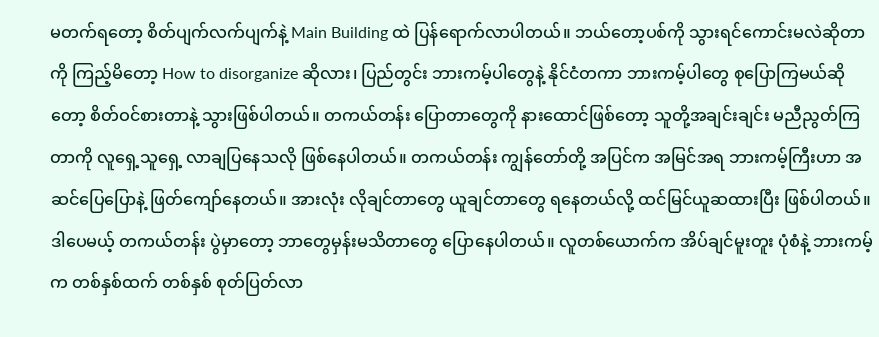မတက်ရတော့ စိတ်ပျက်လက်ပျက်နဲ့ Main Building ထဲ ပြန်ရောက်လာပါတယ်။ ဘယ်တော့ပစ်ကို သွားရင်ကောင်းမလဲဆိုတာကို ကြည့်မိတော့ How to disorganize ဆိုလား၊ ပြည်တွင်း ဘားကမ့်ပါတွေနဲ့ နိုင်ငံတကာ ဘားကမ့်ပါတွေ စုပြောကြမယ်ဆိုတော့ စိတ်ဝင်စားတာနဲ့ သွားဖြစ်ပါတယ်။ တကယ်တန်း ပြောတာတွေကို နားထောင်ဖြစ်တော့ သူတို့အချင်းချင်း မညီညွတ်ကြတာကို လူရှေ့သူရှေ့ လာချပြနေသလို ဖြစ်နေပါတယ်။ တကယ်တန်း ကျွန်တော်တို့ အပြင်က အမြင်အရ ဘားကမ့်ကြီးဟာ အဆင်ပြေပြောနဲ့ ဖြတ်ကျော်နေတယ်။ အားလုံး လိုချင်တာတွေ ယူချင်တာတွေ ရနေတယ်လို့ ထင်မြင်ယူဆထားပြီး ဖြစ်ပါတယ်။ ဒါပေမယ့် တကယ်တန်း ပွဲမှာတော့ ဘာတွေမှန်းမသိတာတွေ ပြောနေပါတယ်။ လူတစ်ယောက်က အိပ်ချင်မူးတူး ပုံစံနဲ့ ဘားကမ့်က တစ်နှစ်ထက် တစ်နှစ် စုတ်ပြတ်လာ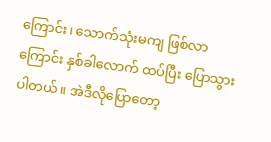ကြောင်း၊ သောက်သုံးမကျ ဖြစ်လာကြောင်း နှစ်ခါလောက် ထပ်ပြီး ပြောသွားပါတယ်။ အဲဒီလိုပြောတော့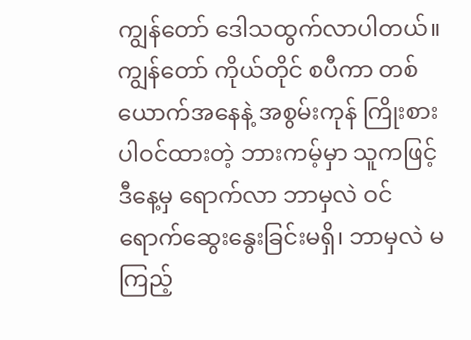ကျွန်တော် ဒေါသထွက်လာပါတယ်။ ကျွန်တော် ကိုယ်တိုင် စပီကာ တစ်ယောက်အနေနဲ့ အစွမ်းကုန် ကြိုးစားပါဝင်ထားတဲ့ ဘားကမ့်မှာ သူကဖြင့် ဒီနေ့မှ ရောက်လာ ဘာမှလဲ ဝင်ရောက်ဆွေးနွေးခြင်းမရှိ၊ ဘာမှလဲ မကြည့်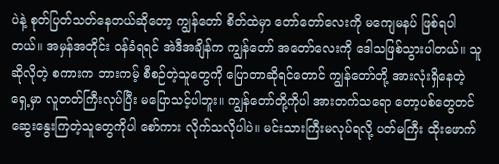ပဲနဲ့ စုတ်ပြတ်သတ်နေတယ်ဆိုတော့ ကျွန်တော် စိတ်ထဲမှာ တော်တော်လေးကို မကျေမနပ် ဖြစ်ရပါတယ်။ အမှန်အတိုင်း ဝန်ခံရရင် အဲဒီအချိန်က ကျွန်တော် အတော်လေးကို ဒေါသဖြစ်သွားပါတယ်။ သူဆိုလိုတဲ့ စကားက ဘားကမ့် စီစဉ်တဲ့သူတွေကို ပြောတာဆိုရင်တောင် ကျွန်တော်တို့ အားလုံးရှိနေတဲ့ ရှေ့မှာ လူတတ်ကြီးလုပ်ပြီး မပြောသင့်ပါဘူး။ ကျွန်တော်တို့ကိုပါ အားတက်သရော တော့ပစ်တွေတင် ဆွေးနွေးကြတဲ့သူတွေကိုပါ စော်ကား လိုက်သလိုပါပဲ။ မင်းသားကြီးမလုပ်ရလို့ ပတ်မကြီး ထိုးဖောက်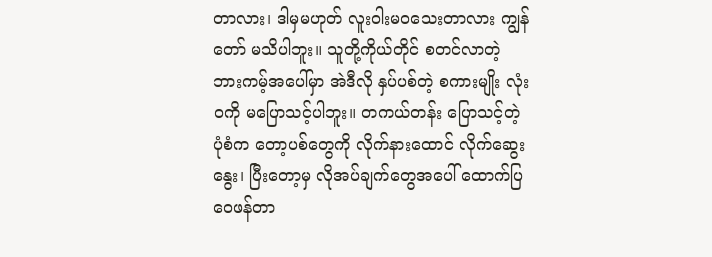တာလား၊ ဒါမှမဟုတ် လူးဝါးမဝသေးတာလား ကျွန်တော် မသိပါဘူး။ သူတို့ကိုယ်တိုင် စတင်လာတဲ့ ဘားကမ့်အပေါ်မှာ အဲဒီလို နှပ်ပစ်တဲ့ စကားမျိုး လုံးဝကို မပြောသင့်ပါဘူး။ တကယ်တန်း ပြောသင့်တဲ့ ပုံစံက တော့ပစ်တွေကို လိုက်နားထောင် လိုက်ဆွေးနွေး၊ ပြီးတော့မှ လိုအပ်ချက်တွေအပေါ် ထောက်ပြဝေဖန်တာ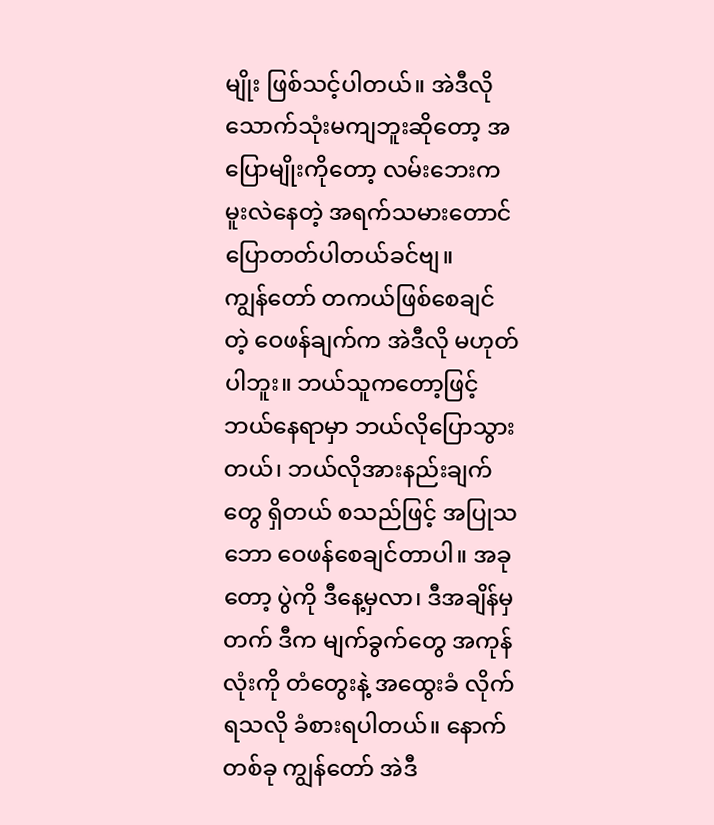မျိုး ဖြစ်သင့်ပါတယ်။ အဲဒီလို သောက်သုံးမကျဘူးဆိုတော့ အပြောမျိုးကိုတော့ လမ်းဘေးက မူးလဲနေတဲ့ အရက်သမားတောင် ပြောတတ်ပါတယ်ခင်ဗျ။
ကျွန်တော် တကယ်ဖြစ်စေချင်တဲ့ ဝေဖန်ချက်က အဲဒီလို မဟုတ်ပါဘူး။ ဘယ်သူကတော့ဖြင့် ဘယ်နေရာမှာ ဘယ်လိုပြောသွားတယ်၊ ဘယ်လိုအားနည်းချက်တွေ ရှိတယ် စသည်ဖြင့် အပြုသဘော ဝေဖန်စေချင်တာပါ။ အခုတော့ ပွဲကို ဒီနေ့မှလာ၊ ဒီအချိန်မှတက် ဒီက မျက်ခွက်တွေ အကုန်လုံးကို တံတွေးနဲ့ အထွေးခံ လိုက်ရသလို ခံစားရပါတယ်။ နောက်တစ်ခု ကျွန်တော် အဲဒီ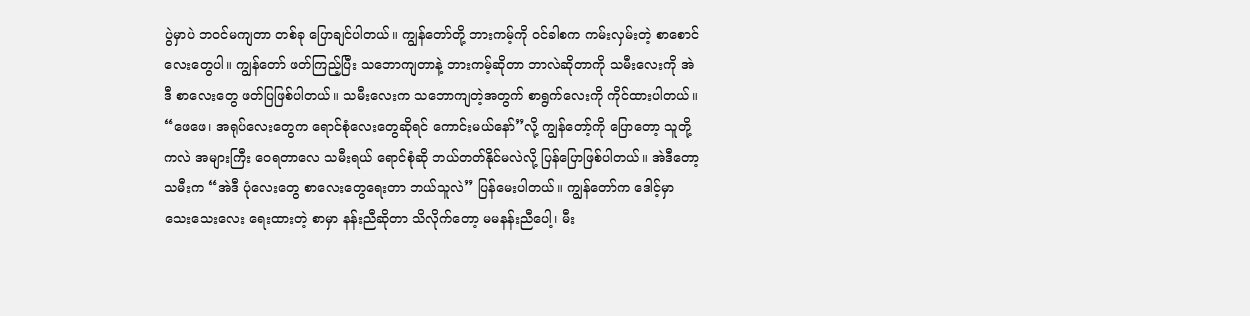ပွဲမှာပဲ ဘဝင်မကျတာ တစ်ခု ပြောချင်ပါတယ်။ ကျွန်တော်တို့ ဘားကမ့်ကို ဝင်ခါစက ကမ်းလှမ်းတဲ့ စာစောင်လေးတွေပါ။ ကျွန်တော် ဖတ်ကြည့်ပြီး သဘောကျတာနဲ့ ဘားကမ့်ဆိုတာ ဘာလဲဆိုတာကို သမီးလေးကို အဲဒီ စာလေးတွေ ဖတ်ပြဖြစ်ပါတယ်။ သမီးလေးက သဘောကျတဲ့အတွက် စာရွက်လေးကို ကိုင်ထားပါတယ်။ “ဖေဖေ၊ အရုပ်လေးတွေက ရောင်စုံလေးတွေဆိုရင် ကောင်းမယ်နော်”လို့ ကျွန်တော့်ကို ပြောတော့ သူတို့ကလဲ အများကြီး ဝေရတာလေ သမီးရယ် ရောင်စုံဆို ဘယ်တတ်နိုင်မလဲလို့ ပြန်ပြောဖြစ်ပါတယ်။ အဲဒီတော့ သမီးက “အဲဒီ ပုံလေးတွေ စာလေးတွေရေးတာ ဘယ်သူလဲ” ပြန်မေးပါတယ်။ ကျွန်တော်က ဒေါင့်မှာ သေးသေးလေး ရေးထားတဲ့ စာမှာ နန်းညီဆိုတာ သိလိုက်တော့ မမနန်းညီပေါ့၊ မီး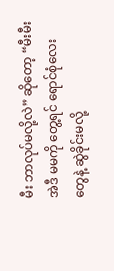မီး ဘာလုပ်မလို့လဲ” ဆိုတော့ “မီးမီး အဲဒီ မမကို တွေ့ရင် ရောင်စုံလေးတွေနဲ့ ဆွဲခိုင်းမလို့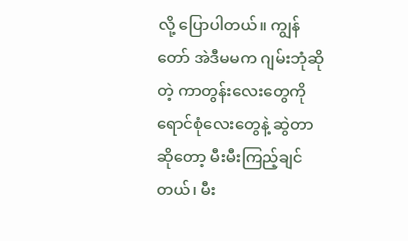လို့ ပြောပါတယ်။ ကျွန်တော် အဲဒီမမက ဂျမ်းဘုံဆိုတဲ့ ကာတွန်းလေးတွေကို ရောင်စုံလေးတွေနဲ့ ဆွဲတာ ဆိုတော့ မီးမီးကြည့်ချင်တယ်၊ မီး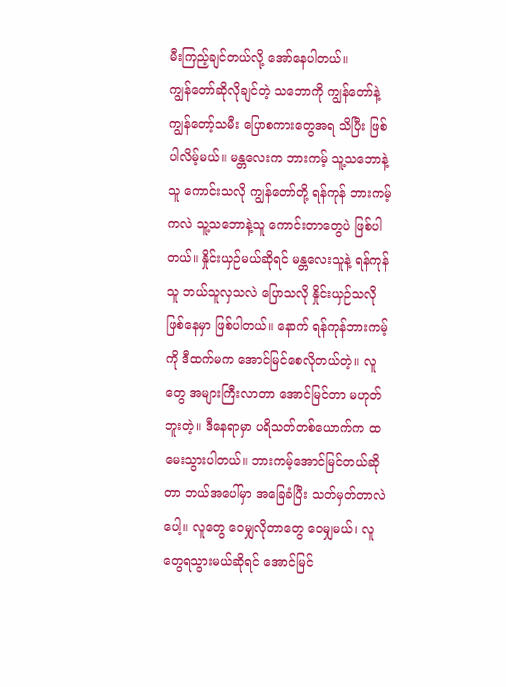မီးကြည့်ချင်တယ်လို့ အော်နေပါတယ်။
ကျွန်တော်ဆိုလိုချင်တဲ့ သဘောကို ကျွန်တော်နဲ့ ကျွန်တော့်သမီး ပြောစကားတွေအရ သိပြီး ဖြစ်ပါလိမ့်မယ်။ မန္တလေးက ဘားကမ့် သူ့သဘောနဲ့သူ ကောင်းသလို ကျွန်တော်တို့ ရန်ကုန် ဘားကမ့်ကလဲ သူ့သဘောနဲ့သူ ကောင်းတာတွေပဲ ဖြစ်ပါတယ်။ နှိုင်းယှဉ်မယ်ဆိုရင် မန္တလေးသူနဲ့ ရန်ကုန်သူ ဘယ်သူလှသလဲ ပြောသလို နှိုင်းယှဉ်သလို ဖြစ်နေမှာ ဖြစ်ပါတယ်။ နောက် ရန်ကုန်ဘားကမ့်ကို ဒီထက်မက အောင်မြင်စေလိုတယ်တဲ့။ လူတွေ အများကြီးလာတာ အောင်မြင်တာ မဟုတ်ဘူးတဲ့။ ဒီနေရာမှာ ပရိသတ်တစ်ယောက်က ထမေးသွားပါတယ်။ ဘားကမ့်အောင်မြင်တယ်ဆိုတာ ဘယ်အပေါ်မှာ အခြေခံပြီး သတ်မှတ်တာလဲပေါ့။ လူတွေ ဝေမျှလိုတာတွေ ဝေမျှမယ်၊ လူတွေရသွားမယ်ဆိုရင် အောင်မြင်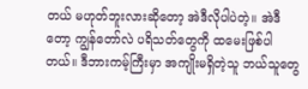တယ် မဟုတ်ဘူးလားဆိုတော့ အဲဒီလိုပါပဲတဲ့။ အဲဒီတော့ ကျွန်တော်လဲ ပရိသတ်တွေကို ထမေးဖြစ်ပါတယ်။ ဒီဘားကမ့်ကြီးမှာ အကျိုးမရှိတဲ့သူ ဘယ်သူတွေ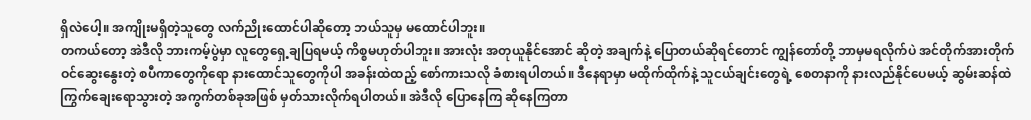ရှိလဲပေါ့။ အကျိုးမရှိတဲ့သူတွေ လက်ညိုးထောင်ပါဆိုတော့ ဘယ်သူမှ မထောင်ပါဘူး။
တကယ်တော့ အဲဒီလို ဘားကမ့်ပွဲမှာ လူတွေရှေ့ချပြရမယ့် ကိစ္စမဟုတ်ပါဘူး။ အားလုံး အတုယူနိုင်အောင် ဆိုတဲ့ အချက်နဲ့ ပြောတယ်ဆိုရင်တောင် ကျွန်တော်တို့ ဘာမှမရလိုက်ပဲ အင်တိုက်အားတိုက် ဝင်ဆွေးနွေးတဲ့ စပီကာတွေကိုရော နားထောင်သူတွေကိုပါ အခန်းထဲထည့် စော်ကားသလို ခံစားရပါတယ်။ ဒီနေရာမှာ မထိုက်ထိုက်နဲ့ သူငယ်ချင်းတွေရဲ့ စေတနာကို နားလည်နိုင်ပေမယ့် ဆွမ်းဆန်ထဲ ကြွက်ချေးရောသွားတဲ့ အကွက်တစ်ခုအဖြစ် မှတ်သားလိုက်ရပါတယ်။ အဲဒီလို ပြောနေကြ ဆိုနေကြတာ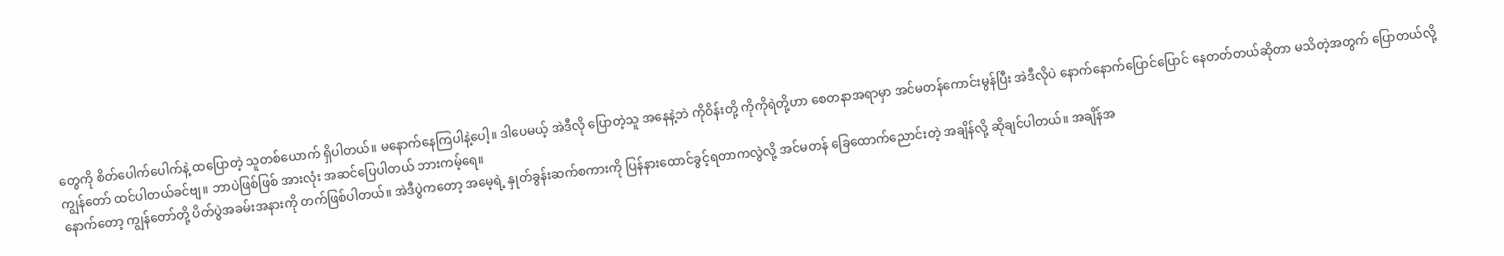တွေကို စိတ်ပေါက်ပေါက်နဲ့ ထပြောတဲ့ သူတစ်ယောက် ရှိပါတယ်။ မနောက်နေကြပါနဲ့ပေါ့။ ဒါပေမယ့် အဲဒီလို ပြောတဲ့သူ အနေနဲ့ဘဲ ကိုဝိန်းတို့ ကိုကိုရဲတို့ဟာ စေတနာအရာမှာ အင်မတန်ကောင်းမွန်ပြီး အဲဒီလိုပဲ နောက်နောက်ပြောင်ပြောင် နေတတ်တယ်ဆိုတာ မသိတဲ့အတွက် ပြောတယ်လို့ ကျွန်တော် ထင်ပါတယ်ခင်ဗျ။ ဘာပဲဖြစ်ဖြစ် အားလုံး အဆင်ပြေပါတယ် ဘားကမ့်ရေ။
နောက်တော့ ကျွန်တော်တို့ ပိတ်ပွဲအခမ်းအနားကို တက်ဖြစ်ပါတယ်။ အဲဒီပွဲကတော့ အမေ့ရဲ့ နှုတ်ခွန်းဆက်စကားကို ပြန်နားထောင်ခွင့်ရတာကလွဲလို့ အင်မတန် ခြေထောက်ညောင်းတဲ့ အချိန်လို့ ဆိုချင်ပါတယ်။ အချိန်အ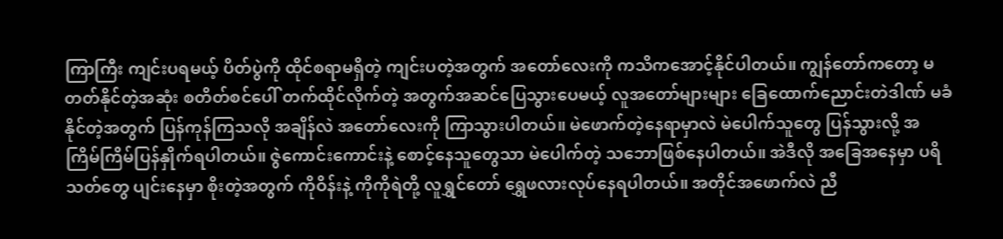ကြာကြီး ကျင်းပရမယ့် ပိတ်ပွဲကို ထိုင်စရာမရှိတဲ့ ကျင်းပတဲ့အတွက် အတော်လေးကို ကသိကအောင့်နိုင်ပါတယ်။ ကျွန်တော်ကတော့ မတတ်နိုင်တဲ့အဆုံး စတိတ်စင်ပေါ် တက်ထိုင်လိုက်တဲ့ အတွက်အဆင်ပြေသွားပေမယ့် လူအတော်များများ ခြေထောက်ညောင်းတဲဒါဏ် မခံနိုင်တဲ့အတွက် ပြန်ကုန်ကြသလို အချိန်လဲ အတော်လေးကို ကြာသွားပါတယ်။ မဲဖောက်တဲ့နေရာမှာလဲ မဲပေါက်သူတွေ ပြန်သွားလို့ အကြိမ်ကြိမ်ပြန်နှိုက်ရပါတယ်။ ဇွဲကောင်းကောင်းနဲ့ စောင့်နေသူတွေသာ မဲပေါက်တဲ့ သဘောဖြစ်နေပါတယ်။ အဲဒီလို အခြေအနေမှာ ပရိသတ်တွေ ပျင်းနေမှာ စိုးတဲ့အတွက် ကိုဝိန်းနဲ့ ကိုကိုရဲတို့ လူရွှင်တော် ရွှေဖလားလုပ်နေရပါတယ်။ အတိုင်အဖောက်လဲ ညီ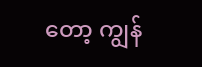တော့ ကျွန်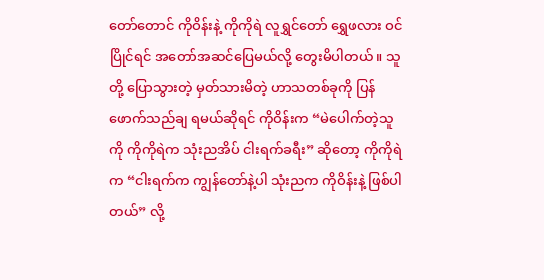တော်တောင် ကိုဝိန်းနဲ့ ကိုကိုရဲ လူရွှင်တော် ရွှေဖလား ဝင်ပြိုင်ရင် အတော်အဆင်ပြေမယ်လို့ တွေးမိပါတယ်။ သူတို့ ပြောသွားတဲ့ မှတ်သားမိတဲ့ ဟာသတစ်ခုကို ပြန်ဖောက်သည်ချ ရမယ်ဆိုရင် ကိုဝိန်းက “မဲပေါက်တဲ့သူကို ကိုကိုရဲက သုံးညအိပ် ငါးရက်ခရီး” ဆိုတော့ ကိုကိုရဲက “ငါးရက်က ကျွန်တော်နဲ့ပါ သုံးညက ကိုဝိန်းနဲ့ ဖြစ်ပါတယ်” လို့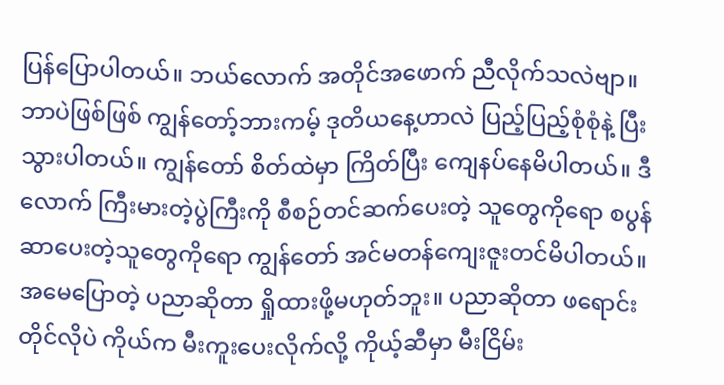ပြန်ပြောပါတယ်။ ဘယ်လောက် အတိုင်အဖောက် ညီလိုက်သလဲဗျာ။
ဘာပဲဖြစ်ဖြစ် ကျွန်တော့်ဘားကမ့် ဒုတိယနေ့ဟာလဲ ပြည့်ပြည့်စုံစုံနဲ့ ပြီးသွားပါတယ်။ ကျွန်တော် စိတ်ထဲမှာ ကြိတ်ပြီး ကျေနပ်နေမိပါတယ်။ ဒီလောက် ကြီးမားတဲ့ပွဲကြီးကို စီစဉ်တင်ဆက်ပေးတဲ့ သူတွေကိုရော စပွန်ဆာပေးတဲ့သူတွေကိုရော ကျွန်တော် အင်မတန်ကျေးဇူးတင်မိပါတယ်။ အမေပြောတဲ့ ပညာဆိုတာ ရှိုထားဖို့မဟုတ်ဘူး။ ပညာဆိုတာ ဖရောင်းတိုင်လိုပဲ ကိုယ်က မီးကူးပေးလိုက်လို့ ကိုယ့်ဆီမှာ မီးငြိမ်း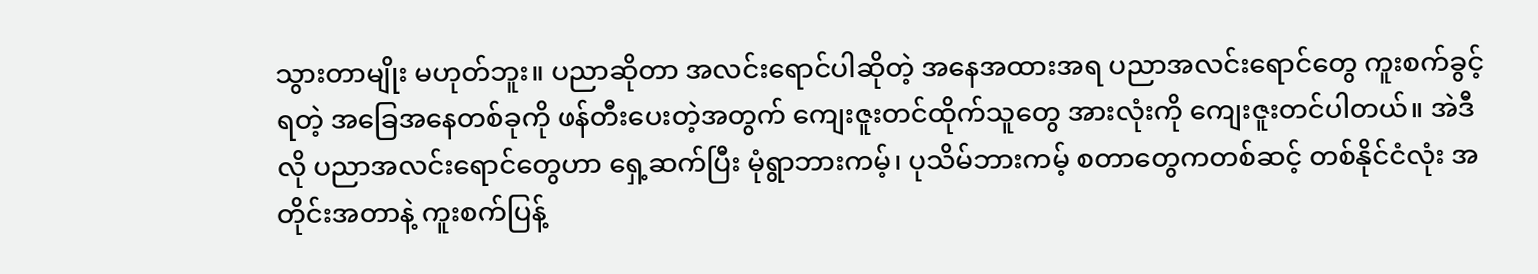သွားတာမျိုး မဟုတ်ဘူး။ ပညာဆိုတာ အလင်းရောင်ပါဆိုတဲ့ အနေအထားအရ ပညာအလင်းရောင်တွေ ကူးစက်ခွင့်ရတဲ့ အခြေအနေတစ်ခုကို ဖန်တီးပေးတဲ့အတွက် ကျေးဇူးတင်ထိုက်သူတွေ အားလုံးကို ကျေးဇူးတင်ပါတယ်။ အဲဒီလို ပညာအလင်းရောင်တွေဟာ ရှေ့ဆက်ပြီး မုံရွာဘားကမ့်၊ ပုသိမ်ဘားကမ့် စတာတွေကတစ်ဆင့် တစ်နိုင်ငံလုံး အတိုင်းအတာနဲ့ ကူးစက်ပြန့်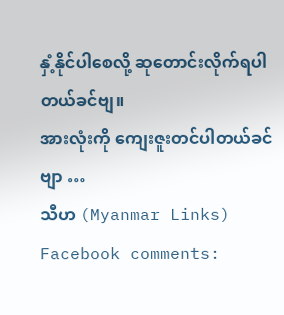နှံ့နိုင်ပါစေလို့ ဆုတောင်းလိုက်ရပါတယ်ခင်ဗျ။
အားလုံးကို ကျေးဇူးတင်ပါတယ်ခင်ဗျာ …
သီဟ (Myanmar Links)
Facebook comments: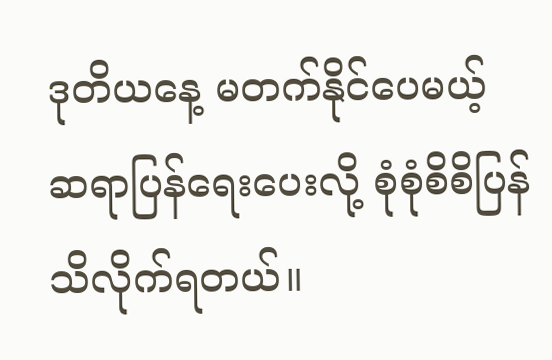ဒုတိယနေ့ မတက်နိုင်ပေမယ့် ဆရာပြန်ရေးပေးလို့ စုံစုံစိစိပြန်သိလိုက်ရတယ်။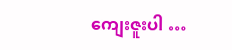ကျေးဇူးပါ …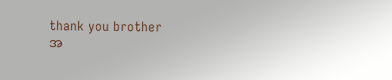thank you brother
အ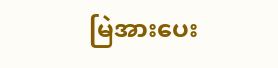မြဲအားပေး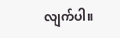လျက်ပါ။